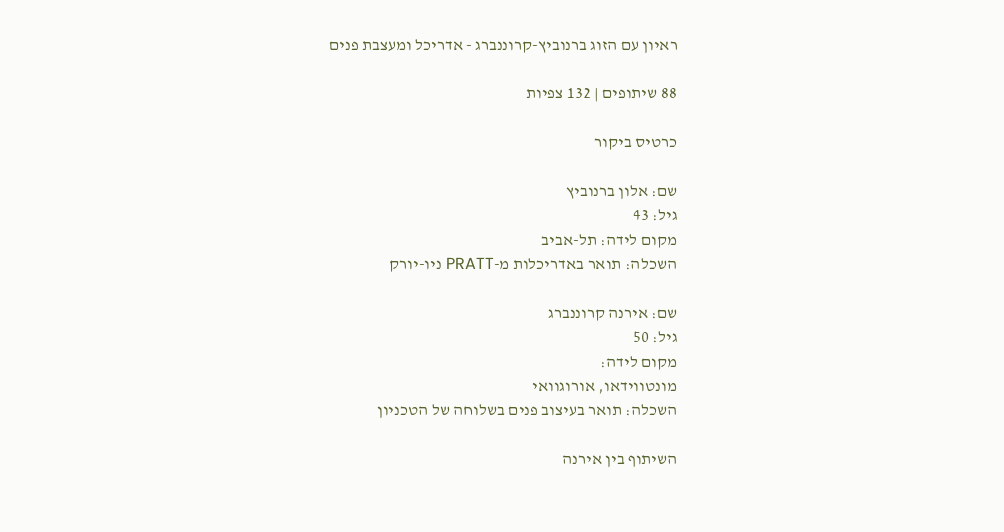ראיון עם הזוג ברנוביץ-קרוננברג - אדריכל ומעצבת פנים

88 שיתופים | 132 צפיות

כרטיס ביקור

שם: אלון ברנוביץ
גיל: 43
מקום לידה: תל-אביב
השכלה: תואר באדריכלות מ-PRATT ניו-יורק

שם: אירנה קרוננברג
גיל: 50
מקום לידה:
מונטווידאו, אורוגוואי
השכלה: תואר בעיצוב פנים בשלוחה של הטכניון

השיתוף בין אירנה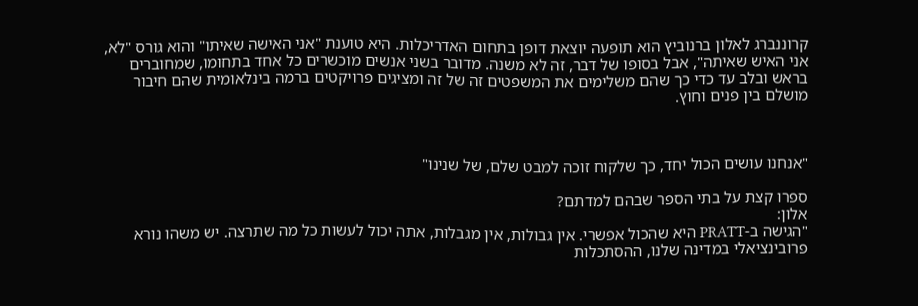קרוננברג לאלון ברנוביץ הוא תופעה יוצאת דופן בתחום האדריכלות. היא טוענת "אני האישה שאיתו" והוא גורס "לא, אני האיש שאיתה", אבל בסופו של דבר, זה לא משנה. מדובר בשני אנשים מוכשרים כל אחד בתחומו, שמחוברים בראש ובלב עד כדי כך שהם משלימים את המשפטים זה של זה ומציגים פרויקטים ברמה בינלאומית שהם חיבור מושלם בין פנים וחוץ.



"אנחנו עושים הכול יחד, כך שלקוח זוכה למבט שלם, של שנינו"

ספרו קצת על בתי הספר שבהם למדתם?
אלון:
"הגישה ב-PRATT היא שהכול אפשרי. אין גבולות, אין מגבלות, אתה יכול לעשות כל מה שתרצה. יש משהו נורא פרובינציאלי במדינה שלנו, ההסתכלות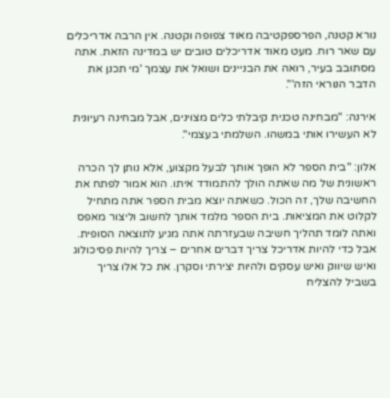נורא קטנה, הפרספקטיבה מאוד צפופה וקטנה. אין הרבה אדריכלים עם שאר רוח. מעט מאוד אדריכלים טובים יש במדינה הזאת. אתה מסתובב בעיר, רואה את הבניינים ושואל את עצמך 'מי תכנן את הדבר הנוראי הזה'".

אירנה: "מבחינה טכנית קיבלתי כלים מצוינים, אבל מבחינה רעיונית לא העשירו אותי במשהו. השלמתי בעצמי".

אלון: "בית הספר לא הופך אותך לבעל מקצוע, אלא נותן לך הכרה ראשונית של מה שאתה הולך להתמודד איתו. הוא אמור לפתח את החשיבה שלך, זה הכול. כשאתה יוצא מבית הספר אתה מתחיל לקלוט את המציאות. בית הספר מלמד אותך לחשוב וליצור מאפס ואתה לומד תהליך חשיבה שבעזרתה אתה מגיע לתוצאה הסופית. אבל כדי להיות אדריכל צריך דברים אחרים – צריך להיות פסיכולוג ואיש שיווק ואיש עסקים ולהיות יצירתי וסקרן. את כל אלו צריך בשביל להצליח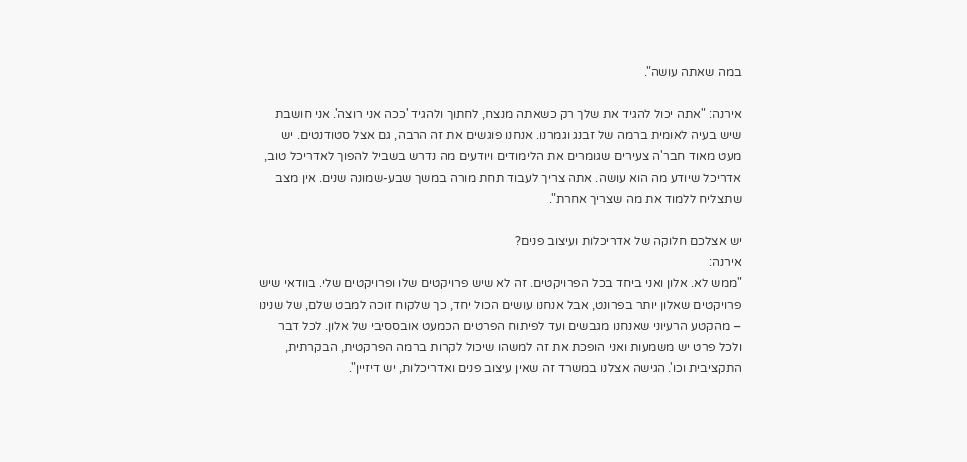במה שאתה עושה".

אירנה: "אתה יכול להגיד את שלך רק כשאתה מנצח, לחתוך ולהגיד 'ככה אני רוצה'. אני חושבת שיש בעיה לאומית ברמה של זבנג וגמרנו. אנחנו פוגשים את זה הרבה, גם אצל סטודנטים. יש מעט מאוד חבר'ה צעירים שגומרים את הלימודים ויודעים מה נדרש בשביל להפוך לאדריכל טוב, אדריכל שיודע מה הוא עושה. אתה צריך לעבוד תחת מורה במשך שבע-שמונה שנים. אין מצב שתצליח ללמוד את מה שצריך אחרת".

יש אצלכם חלוקה של אדריכלות ועיצוב פנים?
אירנה:
"ממש לא. אלון ואני ביחד בכל הפרויקטים. זה לא שיש פרויקטים שלו ופרויקטים שלי. בוודאי שיש פרויקטים שאלון יותר בפרונט, אבל אנחנו עושים הכול יחד, כך שלקוח זוכה למבט שלם, של שנינו – מהקטע הרעיוני שאנחנו מגבשים ועד לפיתוח הפרטים הכמעט אובססיבי של אלון. לכל דבר ולכל פרט יש משמעות ואני הופכת את זה למשהו שיכול לקרות ברמה הפרקטית, הבקרתית, התקציבית וכו'. הגישה אצלנו במשרד זה שאין עיצוב פנים ואדריכלות, יש דיזיין".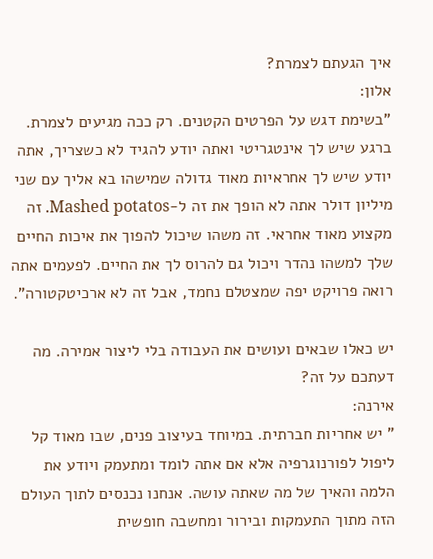איך הגעתם לצמרת?
אלון:
"בשימת דגש על הפרטים הקטנים. רק ככה מגיעים לצמרת. ברגע שיש לך אינטגריטי ואתה יודע להגיד לא כשצריך, אתה יודע שיש לך אחראיות מאוד גדולה שמישהו בא אליך עם שני מיליון דולר אתה לא הופך את זה ל-Mashed potatos. זה מקצוע מאוד אחראי. זה משהו שיכול להפוך את איכות החיים שלך למשהו נהדר ויכול גם להרוס לך את החיים. לפעמים אתה רואה פרויקט יפה שמצטלם נחמד, אבל זה לא ארכיטקטורה".

יש כאלו שבאים ועושים את העבודה בלי ליצור אמירה. מה דעתכם על זה?
אירנה:
" יש אחריות חברתית. במיוחד בעיצוב פנים, שבו מאוד קל ליפול לפורנוגרפיה אלא אם אתה לומד ומתעמק ויודע את הלמה והאיך של מה שאתה עושה. אנחנו נכנסים לתוך העולם הזה מתוך התעמקות ובירור ומחשבה חופשית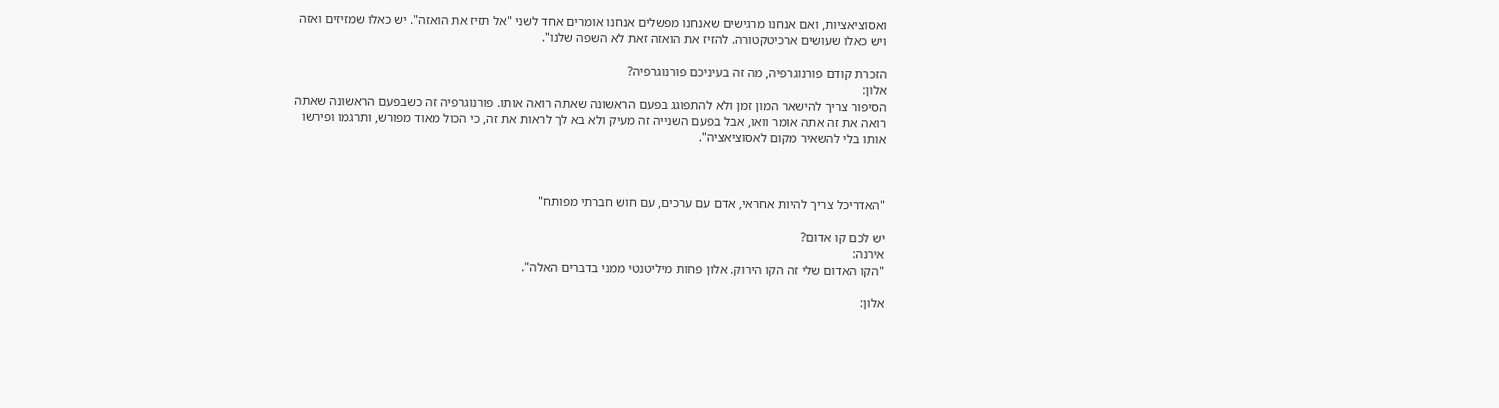ואסוציאציות, ואם אנחנו מרגישים שאנחנו מפשלים אנחנו אומרים אחד לשני "אל תזיז את הואזה". יש כאלו שמזיזים ואזה ויש כאלו שעושים ארכיטקטורה. להזיז את הואזה זאת לא השפה שלנו".

הזכרת קודם פורנוגרפיה, מה זה בעיניכם פורנוגרפיה?
אלון:
הסיפור צריך להישאר המון זמן ולא להתפוגג בפעם הראשונה שאתה רואה אותו. פורנוגרפיה זה כשבפעם הראשונה שאתה רואה את זה אתה אומר וואו, אבל בפעם השנייה זה מעיק ולא בא לך לראות את זה, כי הכול מאוד מפורש, ותרגמו ופירשו אותו בלי להשאיר מקום לאסוציאציה".



"האדריכל צריך להיות אחראי, אדם עם ערכים, עם חוש חברתי מפותח"

יש לכם קו אדום?
אירנה:
"הקו האדום שלי זה הקו הירוק. אלון פחות מיליטנטי ממני בדברים האלה".

אלון: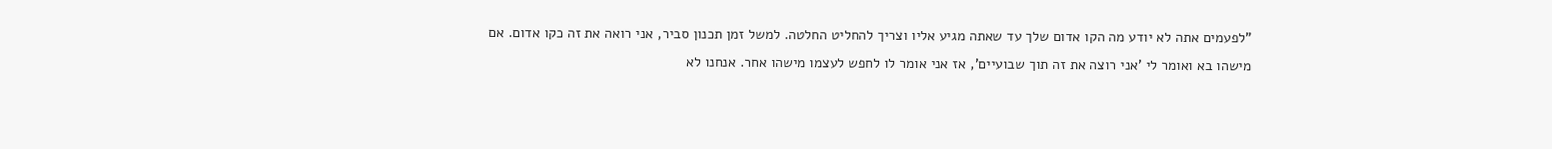"לפעמים אתה לא יודע מה הקו אדום שלך עד שאתה מגיע אליו וצריך להחליט החלטה. למשל זמן תכנון סביר, אני רואה את זה כקו אדום. אם מישהו בא ואומר לי 'אני רוצה את זה תוך שבועיים', אז אני אומר לו לחפש לעצמו מישהו אחר. אנחנו לא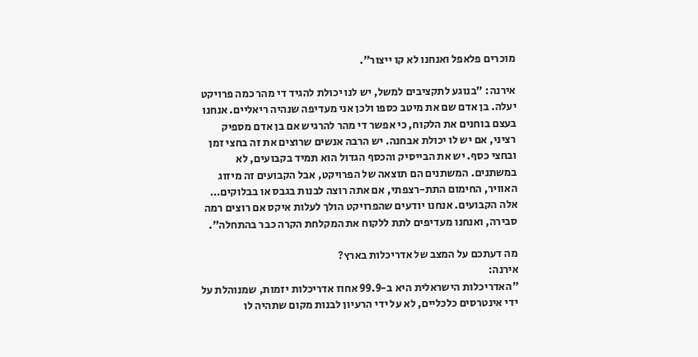מוכרים פלאפל ואנחנו לא קו ייצור".

אירנה: "בנוגע לתקציבים למשל, יש לנו יכולת להגיד די מהר כמה פרויקט יעלה. בן אדם שם את מיטב כספו ולכן אני מעדיפה שנהיה ריאליים. אנחנו בעצם בוחנים את הלקוח, כי אפשר די מהר להרגיש אם בן אדם מספיק רציני, אם יש לו יכולת אבחנה. יש הרבה אנשים שרוצים את זה בחצי זמן ובחצי כסף. יש את הבייסיק והכסף הגדול הוא תמיד בקבועים, לא במשתנים. המשתנים הם תוצאה של הפרויקט, אבל הקבועים זה מיזוג האוויר, החימום התת-רצפתי, אם אתה רוצה לבנות בגבס או בבלוקים… אלה הקבועים. אנחנו יודעים שהפרויקט הולך לעלות איקס אם רוצים רמה סבירה, ואנחנו מעדיפים לתת ללקוח את המקלחת הקרה כבר בהתחלה".

מה דעתכם על המצב של אדריכלות בארץ?
אירנה:
"האדריכלות הישראלית היא ב-99.9 אחוז אדריכלות יזמות, שמנוהלת על ידי אינטרסים כלכליים, לא על ידי הרעיון לבנות מקום שתהיה לו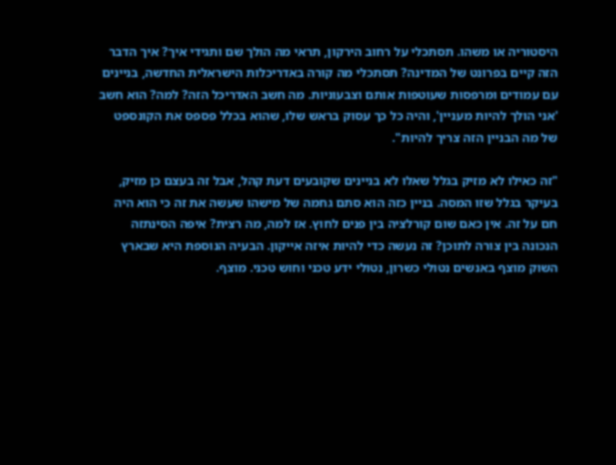היסטוריה או משהו. תסתכלי על רחוב הירקון, תראי מה הולך שם ותגידי איך? איך הדבר הזה קיים בפרונט של המדינה? תסתכלי מה קורה באדריכלות הישראלית החדשה, בניינים עם עמודים ומרפסות שעוטפות אותם וצבעוניות. מה חשב האדריכל הזה? למה? הוא חשב 'אני הולך להיות מעניין', והיה כל כך עסוק בראש שלו, שהוא בכלל פספס את הקונספט של מה הבניין הזה צריך להיות".

"זה כאילו לא מזיק בגלל שאלו לא בניינים שקובעים דעת קהל, אבל זה בעצם כן מזיק, בעיקר בגלל שזו המסה. בניין כזה הוא סתם גחמה של מישהו שעשה את זה כי הוא היה חם על זה. אין כאם שום קורלציה בין פנים לחוץ. אז למה, מה רצית? איפה הסינתזה הנכונה בין צורה לתוכן? זה נעשה כדי להיות איזה אייקון. הבעיה הנוספת היא שבארץ השוק מוצף באנשים נטולי כשרון, נטולי ידע טכני וחוש טכני. מוצף.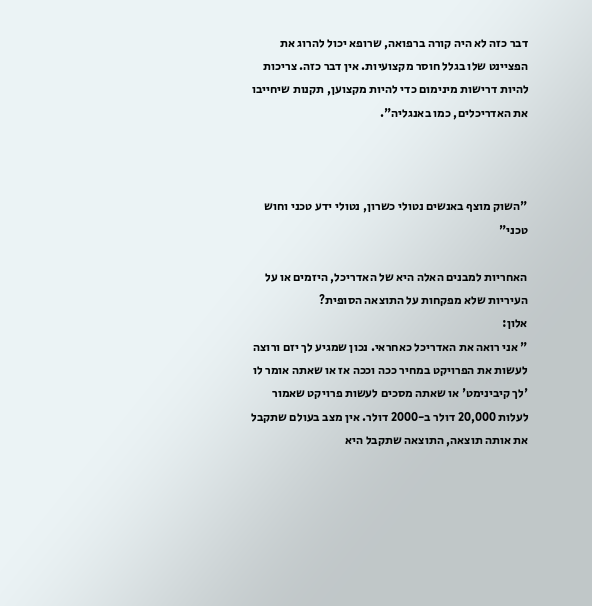דבר כזה לא היה קורה ברפואה, שרופא יכול להרוג את הפציינט שלו בגלל חוסר מקצועיות. אין דבר כזה. צריכות להיות דרישות מינימום כדי להיות מקצוען, תקנות שיחייבו את האדריכלים, כמו באנגליה".



"השוק מוצף באנשים נטולי כשרון, נטולי ידע טכני וחוש טכני"

האחריות למבנים האלה היא של האדריכל, היזמים או על העיריות שלא מפקחות על התוצאה הסופית?
אלון:
" אני רואה את האדריכל כאחראי. נכון שמגיע לך יזם ורוצה לעשות את הפרויקט במחיר ככה וככה אז או שאתה אומר לו 'לך קיבינימט' או שאתה מסכים לעשות פרויקט שאמור לעלות 20,000 דולר ב-2000 דולר. אין מצב בעולם שתקבל את אותה תוצאה, התוצאה שתקבל היא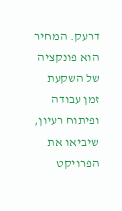דרעק. המחיר הוא פונקציה של השקעת זמן עבודה ופיתוח רעיון, שיביאו את הפרויקט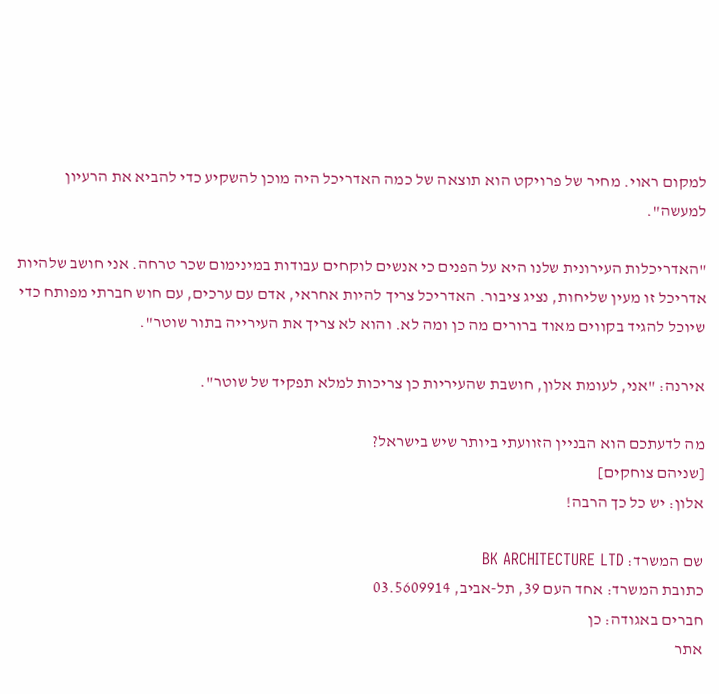למקום ראוי. מחיר של פרויקט הוא תוצאה של כמה האדריכל היה מוכן להשקיע כדי להביא את הרעיון למעשה".

"האדריכלות העירונית שלנו היא על הפנים כי אנשים לוקחים עבודות במינימום שכר טרחה. אני חושב שלהיות אדריכל זו מעין שליחות, נציג ציבור. האדריכל צריך להיות אחראי, אדם עם ערכים, עם חוש חברתי מפותח כדי שיוכל להגיד בקווים מאוד ברורים מה כן ומה לא. והוא לא צריך את העירייה בתור שוטר".

אירנה: "אני, לעומת אלון, חושבת שהעיריות כן צריכות למלא תפקיד של שוטר".

מה לדעתכם הוא הבניין הזוועתי ביותר שיש בישראל?
[שניהם צוחקים]
אלון: יש כל כך הרבה!

שם המשרד: BK ARCHITECTURE LTD
כתובת המשרד: אחד העם 39, תל-אביב, 03.5609914
חברים באגודה: כן
אתר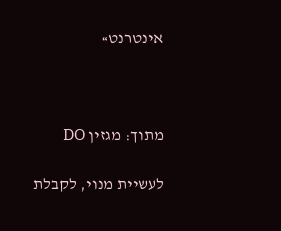אינטרנט»



מתוך: מגזין DO

לעשיית מנוי, לקבלת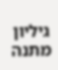גיליון מתנה